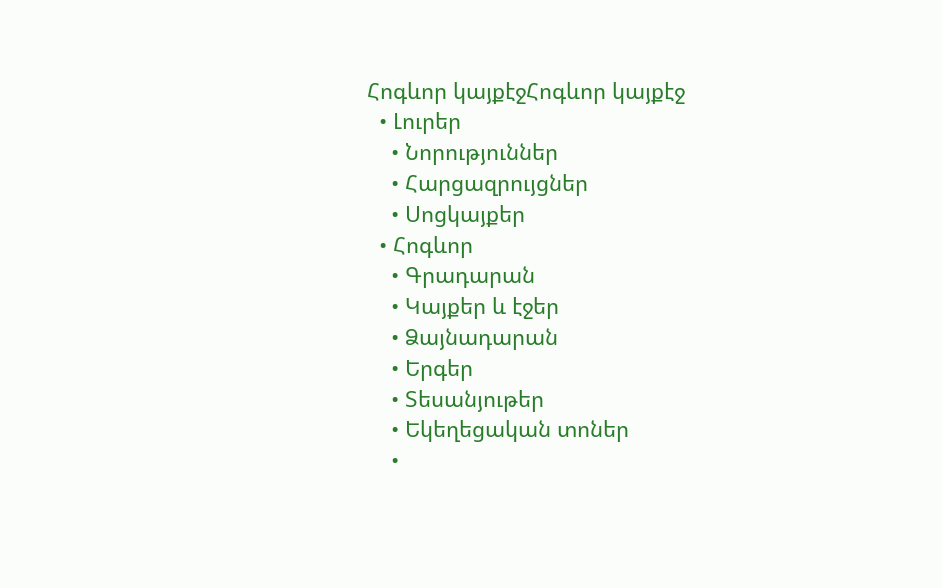Հոգևոր կայքէջՀոգևոր կայքէջ
  • Լուրեր
    • Նորություններ
    • Հարցազրույցներ
    • Սոցկայքեր
  • Հոգևոր
    • Գրադարան
    • Կայքեր և էջեր
    • Ձայնադարան
    • Երգեր
    • Տեսանյութեր
    • Եկեղեցական տոներ
    •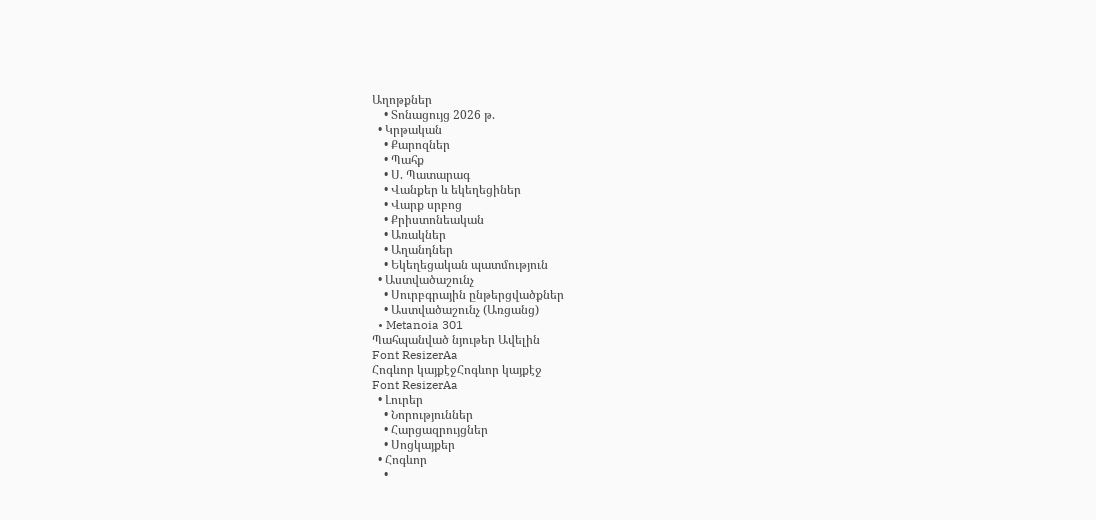Աղոթքներ
    • Տոնացույց 2026 թ.
  • Կրթական
    • Քարոզներ
    • Պահք
    • Ս. Պատարագ
    • Վանքեր և եկեղեցիներ
    • Վարք սրբոց
    • Քրիստոնեական
    • Առակներ
    • Աղանդներ
    • Եկեղեցական պատմություն
  • Աստվածաշունչ
    • Սուրբգրային ընթերցվածքներ
    • Աստվածաշունչ (Առցանց)
  • Metanoia 301
Պահպանված նյութեր Ավելին
Font ResizerAa
Հոգևոր կայքէջՀոգևոր կայքէջ
Font ResizerAa
  • Լուրեր
    • Նորություններ
    • Հարցազրույցներ
    • Սոցկայքեր
  • Հոգևոր
    •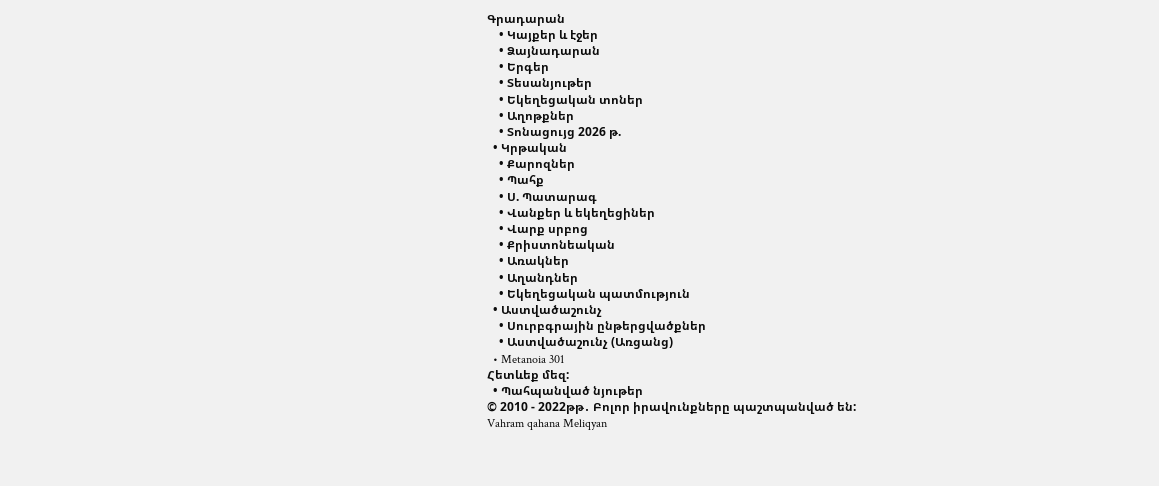Գրադարան
    • Կայքեր և էջեր
    • Ձայնադարան
    • Երգեր
    • Տեսանյութեր
    • Եկեղեցական տոներ
    • Աղոթքներ
    • Տոնացույց 2026 թ.
  • Կրթական
    • Քարոզներ
    • Պահք
    • Ս. Պատարագ
    • Վանքեր և եկեղեցիներ
    • Վարք սրբոց
    • Քրիստոնեական
    • Առակներ
    • Աղանդներ
    • Եկեղեցական պատմություն
  • Աստվածաշունչ
    • Սուրբգրային ընթերցվածքներ
    • Աստվածաշունչ (Առցանց)
  • Metanoia 301
Հետևեք մեզ:
  • Պահպանված նյութեր
© 2010 - 2022թթ․ Բոլոր իրավունքները պաշտպանված են:
Vahram qahana Meliqyan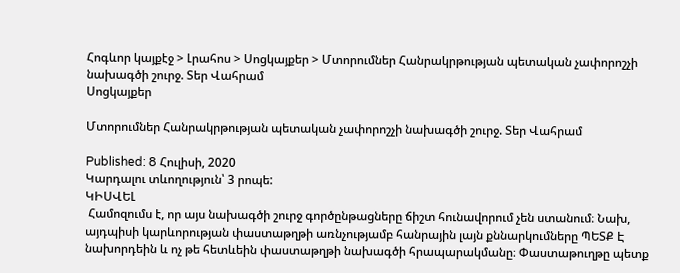Հոգևոր կայքէջ > Լրահոս > Սոցկայքեր > Մտորումներ Հանրակրթության պետական չափորոշչի նախագծի շուրջ. Տեր Վահրամ
Սոցկայքեր

Մտորումներ Հանրակրթության պետական չափորոշչի նախագծի շուրջ. Տեր Վահրամ

Published: 8 Հուլիսի, 2020
Կարդալու տևողություն՝ 3 րոպե:
ԿԻՍՎԵԼ
 Համոզումս է, որ այս նախագծի շուրջ գործընթացները ճիշտ հունավորում չեն ստանում։ Նախ, այդպիսի կարևորության փաստաթղթի առնչությամբ հանրային լայն քննարկումները ՊԵՏՔ Է նախորդեին և ոչ թե հետևեին փաստաթղթի նախագծի հրապարակմանը։ Փաստաթուղթը պետք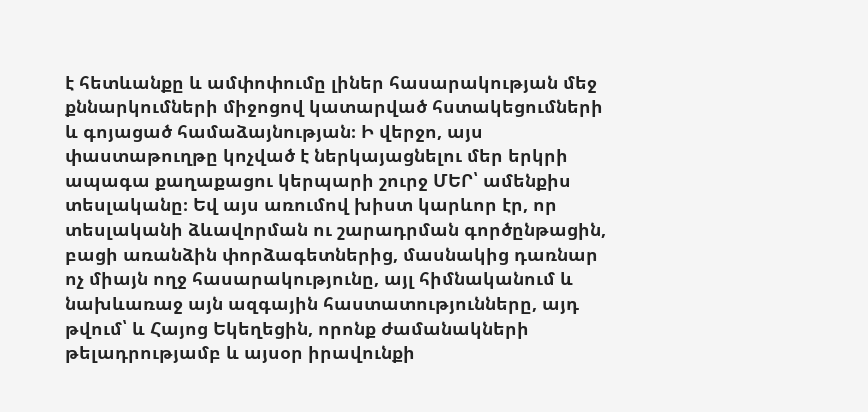է հետևանքը և ամփոփումը լիներ հասարակության մեջ քննարկումների միջոցով կատարված հստակեցումների և գոյացած համաձայնության։ Ի վերջո, այս փաստաթուղթը կոչված է ներկայացնելու մեր երկրի ապագա քաղաքացու կերպարի շուրջ ՄԵՐ՝ ամենքիս տեսլականը։ Եվ այս առումով խիստ կարևոր էր, որ տեսլականի ձևավորման ու շարադրման գործընթացին, բացի առանձին փորձագետներից, մասնակից դառնար ոչ միայն ողջ հասարակությունը, այլ հիմնականում և նախևառաջ այն ազգային հաստատությունները, այդ թվում՝ և Հայոց Եկեղեցին, որոնք ժամանակների թելադրությամբ և այսօր իրավունքի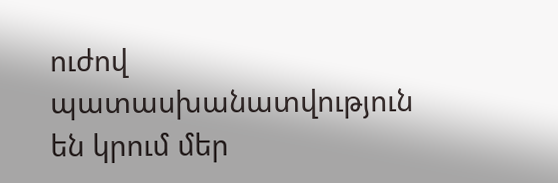ուժով պատասխանատվություն են կրում մեր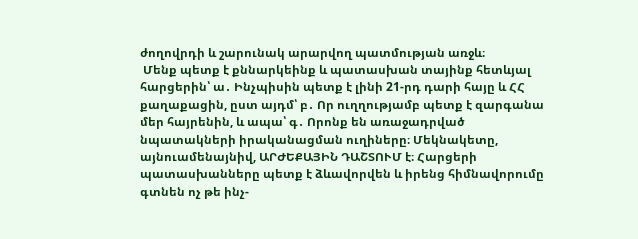ժողովրդի և շարունակ արարվող պատմության առջև։
 Մենք պետք է քննարկեինք և պատասխան տայինք հետևյալ հարցերին՝ ա․ Ինչպիսին պետք է լինի 21-րդ դարի հայը և ՀՀ քաղաքացին, ըստ այդմ՝ բ․ Որ ուղղությամբ պետք է զարգանա մեր հայրենին, և ապա՝ գ․ Որոնք են առաջադրված նպատակների իրականացման ուղիները։ Մեկնակետը, այնուամենայնիվ, ԱՐԺԵՔԱՅԻՆ ԴԱՇՏՈՒՄ է։ Հարցերի պատասխանները պետք է ձևավորվեն և իրենց հիմնավորումը գտնեն ոչ թե ինչ-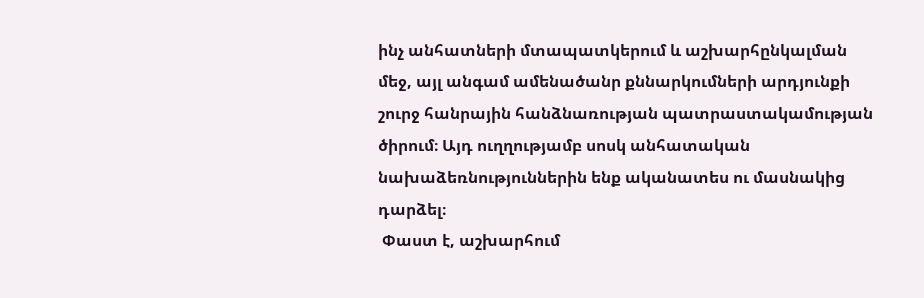ինչ անհատների մտապատկերում և աշխարհընկալման մեջ, այլ անգամ ամենածանր քննարկումների արդյունքի շուրջ հանրային հանձնառության պատրաստակամության ծիրում։ Այդ ուղղությամբ սոսկ անհատական նախաձեռնություններին ենք ականատես ու մասնակից դարձել։
 Փաստ է, աշխարհում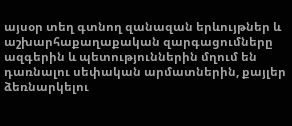այսօր տեղ գտնող զանազան երևույթներ և աշխարհաքաղաքական զարգացումները ազգերին և պետություններին մղում են դառնալու սեփական արմատներին, քայլեր ձեռնարկելու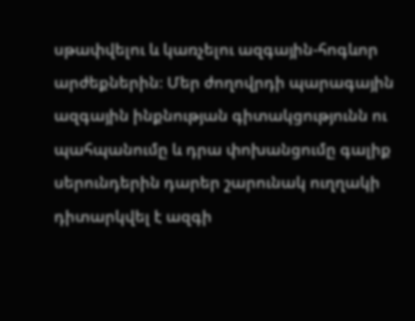սթափվելու և կառչելու ազգային-հոգևոր արժեքներին։ Մեր ժողովրդի պարագային ազգային ինքնության գիտակցությունն ու պահպանումը և դրա փոխանցումը գալիք սերունդերին դարեր շարունակ ուղղակի դիտարկվել է ազգի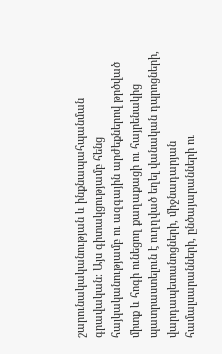շարունակականության և ինքնապահպանման գրավական։ Այս գիտակցությամբ հենց հայկականությամբ ու ազգային արժեքներով թրծված միտք և հոգի ունեցող քաղաքացի ու հայրենակից պատրաստելուն է ուղղված եղել վանական դպրոցների, վարդապետանոցների, միջնադարյան համալսարանների, ընծայարանների ու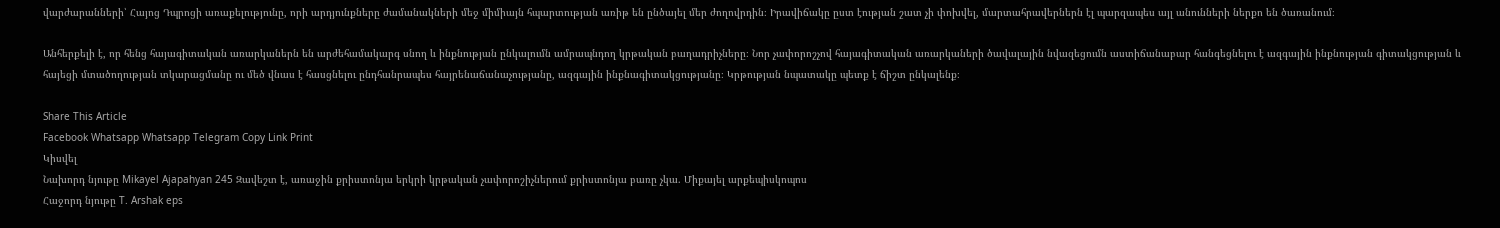վարժարանների՝ Հայոց Դպրոցի առաքելությունը, որի արդյունքները ժամանակների մեջ միմիայն հպարտության առիթ են ընծայել մեր ժողովրդին։ Իրավիճակը ըստ էության շատ չի փոխվել, մարտահրավերներն էլ պարզապես այլ անունների ներքո են ծառանում։

Անհերքելի է, որ հենց հայագիտական առարկաներն են արժեհամակարգ սնող և ինքնության ընկալումն ամրապնդող կրթական բաղադրիչները։ Նոր չափորոշչով հայագիտական առարկաների ծավալային նվազեցումն աստիճանաբար հանգեցնելու է ազգային ինքնության գիտակցության և հայեցի մտածողության տկարացմանը ու մեծ վնաս է հասցնելու ընդհանրապես հայրենաճանաչությանը, ազգային ինքնագիտակցությանը։ Կրթության նպատակը պետք է ճիշտ ընկալենք։

Share This Article
Facebook Whatsapp Whatsapp Telegram Copy Link Print
Կիսվել
Նախորդ նյութը Mikayel Ajapahyan 245 Զավեշտ է, առաջին քրիստոնյա երկրի կրթական չափորոշիչներում քրիստոնյա բառը չկա. Միքայել արքեպիսկոպոս
Հաջորդ նյութը T. Arshak eps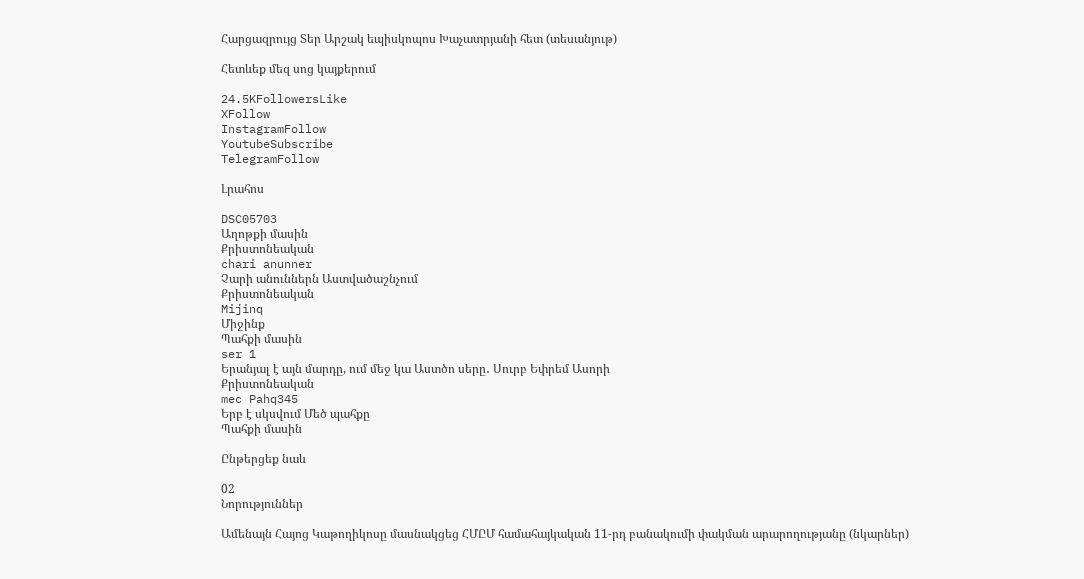Հարցազրույց Տեր Արշակ եպիսկոպոս Խաչատրյանի հետ (տեսանյութ)

Հետևեք մեզ սոց կայքերում

24.5KFollowersLike
XFollow
InstagramFollow
YoutubeSubscribe
TelegramFollow

Լրահոս

DSC05703
Աղոթքի մասին
Քրիստոնեական
chari anunner
Չարի անուններն Աստվածաշնչում
Քրիստոնեական
Mijinq
Միջինք
Պահքի մասին
ser 1
Երանյալ է այն մարդը, ում մեջ կա Աստծո սերը․ Սուրբ Եփրեմ Ասորի
Քրիստոնեական
mec Pahq345
Երբ է սկսվում Մեծ պահքը
Պահքի մասին

Ընթերցեք նաև

02
Նորություններ

Ամենայն Հայոց Կաթողիկոսը մասնակցեց ՀՄԸՄ համահայկական 11-րդ բանակումի փակման արարողությանը (նկարներ)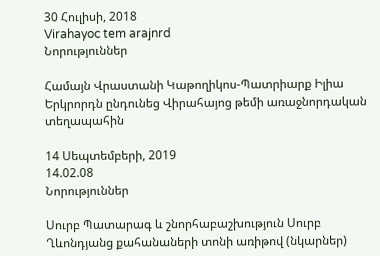30 Հուլիսի, 2018
Virahayoc tem arajnrd
Նորություններ

Համայն Վրաստանի Կաթողիկոս-Պատրիարք Իլիա Երկրորդն ընդունեց Վիրահայոց թեմի առաջնորդական տեղապահին

14 Սեպտեմբերի, 2019
14.02.08
Նորություններ

Սուրբ Պատարագ և շնորհաբաշխություն Սուրբ Ղևոնդյանց քահանաների տոնի առիթով (նկարներ)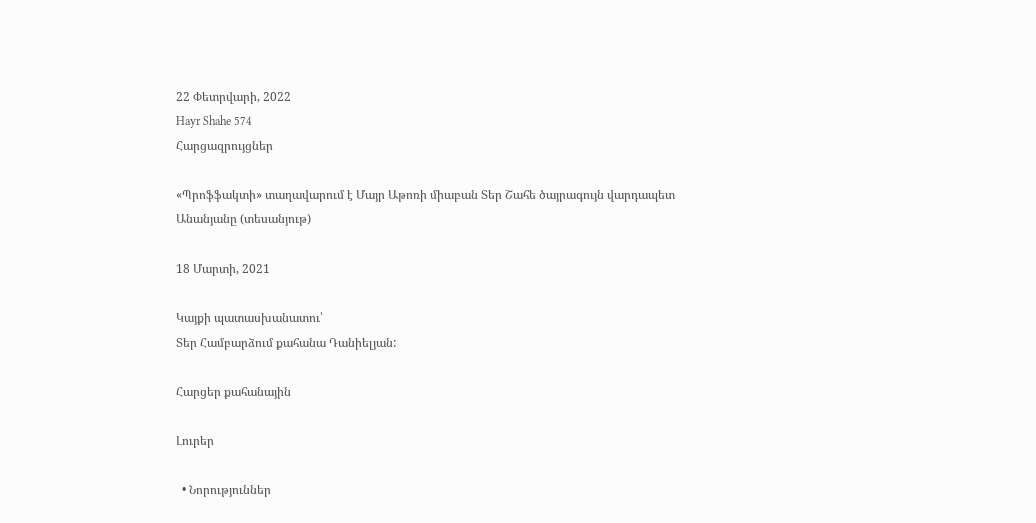22 Փետրվարի, 2022
Hayr Shahe 574
Հարցազրույցներ

«Պրոֆֆակտի» տաղավարում է Մայր Աթոռի միաբան Տեր Շահե ծայրագույն վարդապետ Անանյանը (տեսանյութ)

18 Մարտի, 2021

Կայքի պատասխանատու՝
Տեր Համբարձում քահանա Դանիելյան:

Հարցեր քահանային

Լուրեր

  • Նորություններ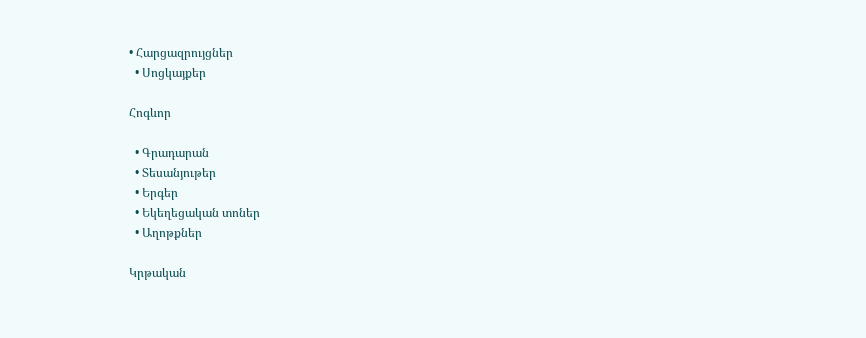• Հարցազրույցներ
  • Սոցկայքեր

Հոգևոր

  • Գրադարան
  • Տեսանյութեր
  • Երգեր
  • Եկեղեցական տոներ
  • Աղոթքներ

Կրթական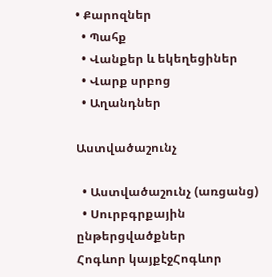• Քարոզներ
  • Պահք
  • Վանքեր և եկեղեցիներ
  • Վարք սրբոց
  • Աղանդներ

Աստվածաշունչ

  • Աստվածաշունչ (առցանց)
  • Սուրբգրքային ընթերցվածքներ
Հոգևոր կայքէջՀոգևոր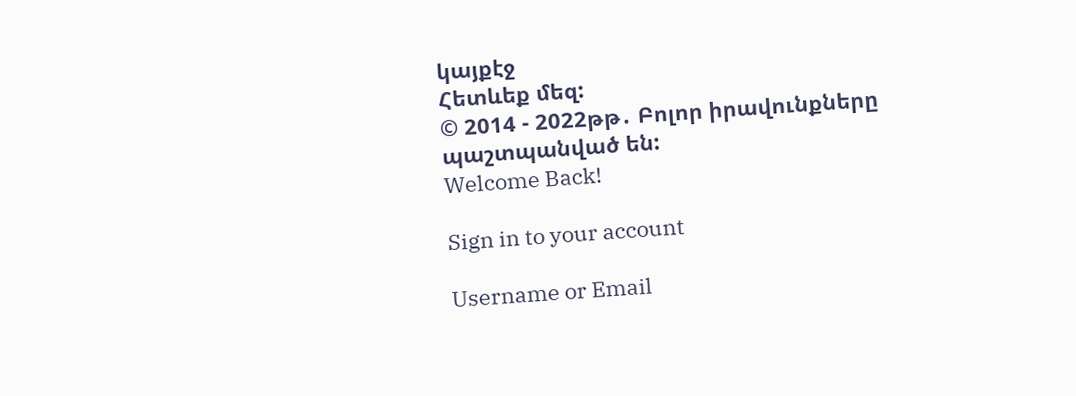կայքէջ
Հետևեք մեզ:
© 2014 - 2022թթ․ Բոլոր իրավունքները պաշտպանված են:
Welcome Back!

Sign in to your account

Username or Email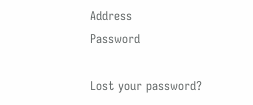Address
Password

Lost your password?